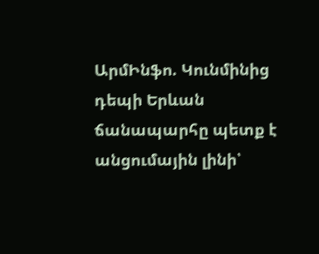ԱրմԻնֆո. Կունմինից դեպի Երևան ճանապարհը պետք է անցումային լինի՝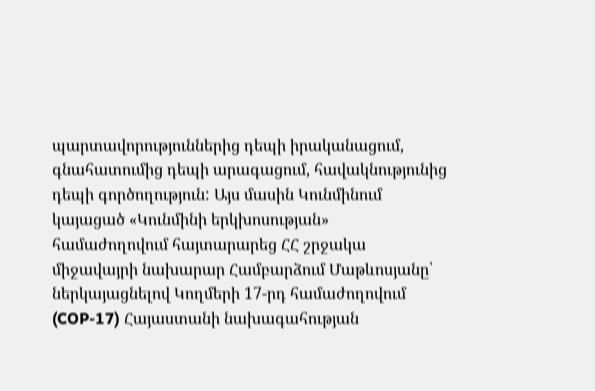պարտավորություններից դեպի իրականացում, գնահատումից դեպի արագացում, հավակնությունից դեպի գործողություն: Այս մասին Կունմինում կայացած «Կունմինի երկխոսության» համաժողովում հայտարարեց ՀՀ շրջակա միջավայրի նախարար Համբարձում Մաթևոսյանը՝ ներկայացնելով Կողմերի 17-րդ համաժողովում (COP-17) Հայաստանի նախագահության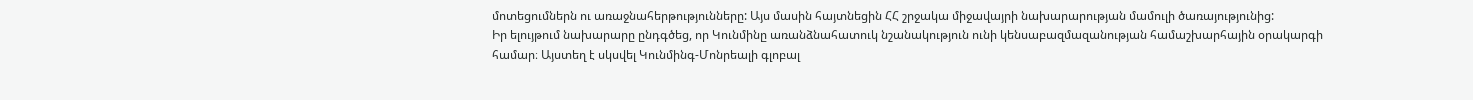մոտեցումներն ու առաջնահերթությունները: Այս մասին հայտնեցին ՀՀ շրջակա միջավայրի նախարարության մամուլի ծառայությունից:
Իր ելույթում նախարարը ընդգծեց, որ Կունմինը առանձնահատուկ նշանակություն ունի կենսաբազմազանության համաշխարհային օրակարգի համար։ Այստեղ է սկսվել Կունմինգ-Մոնրեալի գլոբալ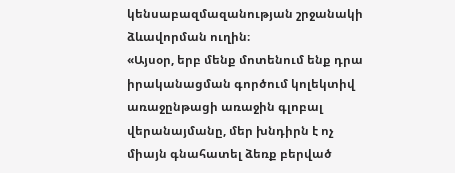կենսաբազմազանության շրջանակի ձևավորման ուղին։
«Այսօր, երբ մենք մոտենում ենք դրա իրականացման գործում կոլեկտիվ առաջընթացի առաջին գլոբալ վերանայմանը, մեր խնդիրն է ոչ միայն գնահատել ձեռք բերված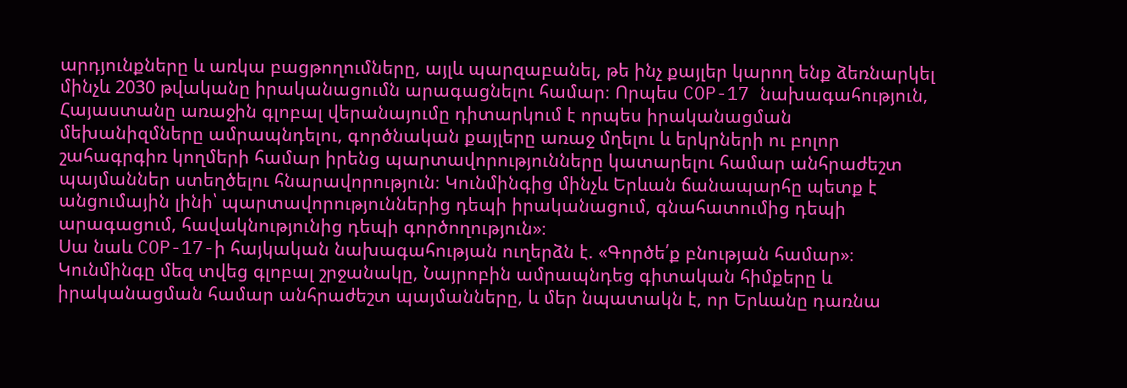արդյունքները և առկա բացթողումները, այլև պարզաբանել, թե ինչ քայլեր կարող ենք ձեռնարկել մինչև 2030 թվականը իրականացումն արագացնելու համար։ Որպես COP-17 նախագահություն, Հայաստանը առաջին գլոբալ վերանայումը դիտարկում է որպես իրականացման մեխանիզմները ամրապնդելու, գործնական քայլերը առաջ մղելու և երկրների ու բոլոր շահագրգիռ կողմերի համար իրենց պարտավորությունները կատարելու համար անհրաժեշտ պայմաններ ստեղծելու հնարավորություն։ Կունմինգից մինչև Երևան ճանապարհը պետք է անցումային լինի՝ պարտավորություններից դեպի իրականացում, գնահատումից դեպի արագացում, հավակնությունից դեպի գործողություն»։
Սա նաև COP-17-ի հայկական նախագահության ուղերձն է. «Գործե՛ք բնության համար»։ Կունմինգը մեզ տվեց գլոբալ շրջանակը, Նայրոբին ամրապնդեց գիտական հիմքերը և իրականացման համար անհրաժեշտ պայմանները, և մեր նպատակն է, որ Երևանը դառնա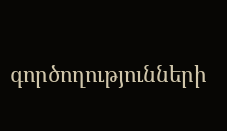գործողությունների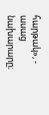հարթակ», - ասաց նախարարը։